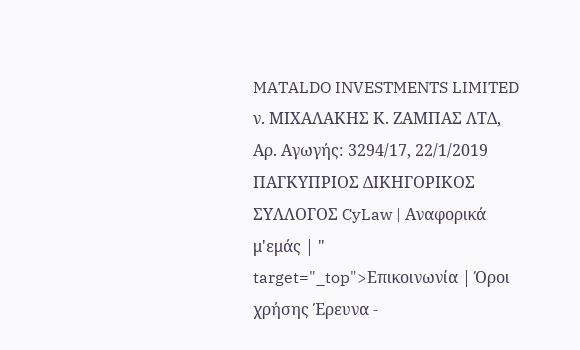MATALDO INVESTMENTS LIMITED ν. ΜΙΧΑΛΑΚΗΣ Κ. ΖΑΜΠΑΣ ΛΤΔ, Αρ. Αγωγής: 3294/17, 22/1/2019 ΠΑΓΚΥΠΡΙΟΣ ΔΙΚΗΓΟΡΙΚΟΣ ΣΥΛΛΟΓΟΣ CyLaw | Αναφορικά μ'εμάς | " target="_top">Επικοινωνία | Όροι χρήσης Έρευνα -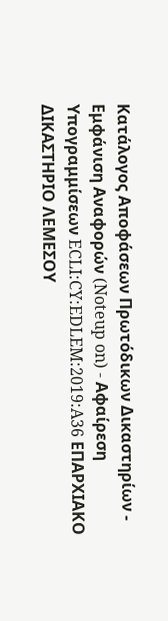Κατάλογος Αποφάσεων Πρωτόδικων Δικαστηρίων - Εμφάνιση Αναφορών (Noteup on) - Αφαίρεση Υπογραμμίσεων ECLI:CY:EDLEM:2019:A36 ΕΠΑΡΧΙΑΚΟ ΔΙΚΑΣΤΗΡΙΟ ΛΕΜΕΣΟΥ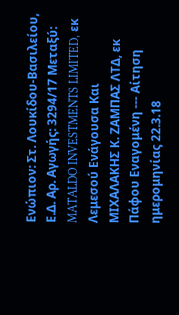Ενώπιον: Στ. Λουκίδου-Βασιλείου, Ε.Δ. Αρ. Αγωγής: 3294/17 Μεταξύ: MATALDO INVESTMENTS LIMITED, εκ Λεμεσού Ενάγουσα Και ΜΙΧΑΛΑΚΗΣ Κ. ΖΑΜΠΑΣ ΛΤΔ, εκ Πάφου Εναγομένη --- Αίτηση ημερομηνίας 22.3.18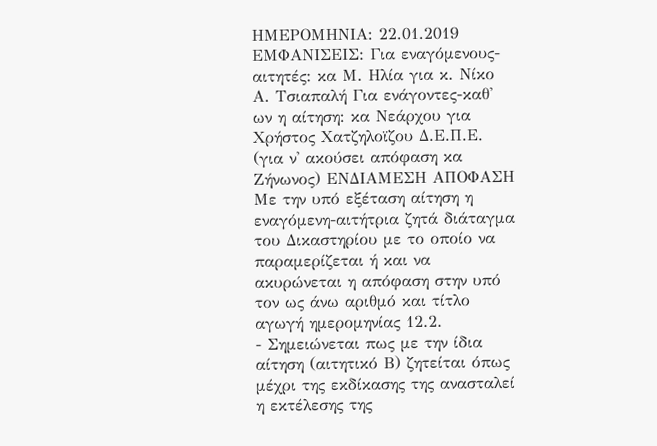ΗΜΕΡΟΜΗΝΙΑ: 22.01.2019 ΕΜΦΑΝΙΣΕΙΣ: Για εναγόμενους-αιτητές: κα Μ. Ηλία για κ. Νίκο Α. Τσιαπαλή Για ενάγοντες-καθ' ων η αίτηση: κα Νεάρχου για Χρήστος Χατζηλοϊζου Δ.Ε.Π.Ε. (για ν' ακούσει απόφαση κα Ζήνωνος) ΕΝΔΙΑΜΕΣΗ ΑΠΟΦΑΣΗ Με την υπό εξέταση αίτηση η εναγόμενη-αιτήτρια ζητά διάταγμα του Δικαστηρίου με το οποίο να παραμερίζεται ή και να ακυρώνεται η απόφαση στην υπό τον ως άνω αριθμό και τίτλο αγωγή ημερομηνίας 12.2.
- Σημειώνεται πως με την ίδια αίτηση (αιτητικό Β) ζητείται όπως μέχρι της εκδίκασης της ανασταλεί η εκτέλεσης της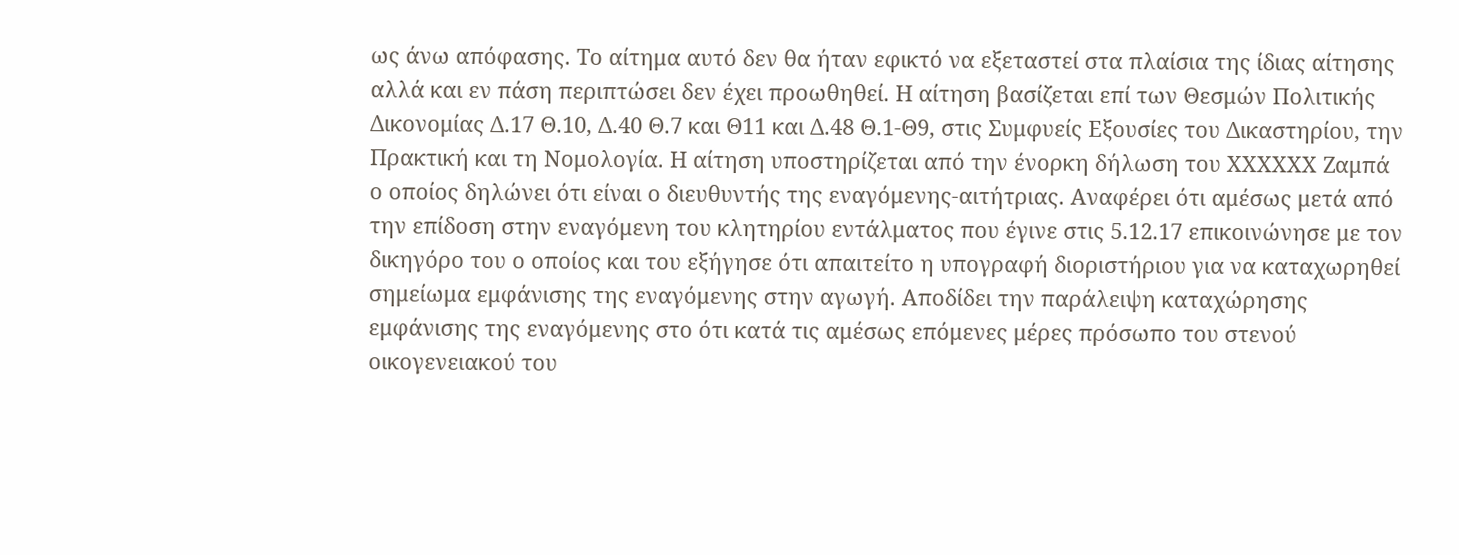ως άνω απόφασης. Το αίτημα αυτό δεν θα ήταν εφικτό να εξεταστεί στα πλαίσια της ίδιας αίτησης αλλά και εν πάση περιπτώσει δεν έχει προωθηθεί. Η αίτηση βασίζεται επί των Θεσμών Πολιτικής Δικονομίας Δ.17 Θ.10, Δ.40 Θ.7 και Θ11 και Δ.48 Θ.1-Θ9, στις Συμφυείς Εξουσίες του Δικαστηρίου, την Πρακτική και τη Νομολογία. Η αίτηση υποστηρίζεται από την ένορκη δήλωση του ΧΧΧΧΧΧ Ζαμπά ο οποίος δηλώνει ότι είναι ο διευθυντής της εναγόμενης-αιτήτριας. Αναφέρει ότι αμέσως μετά από την επίδοση στην εναγόμενη του κλητηρίου εντάλματος που έγινε στις 5.12.17 επικοινώνησε με τον δικηγόρο του ο οποίος και του εξήγησε ότι απαιτείτο η υπογραφή διοριστήριου για να καταχωρηθεί σημείωμα εμφάνισης της εναγόμενης στην αγωγή. Αποδίδει την παράλειψη καταχώρησης εμφάνισης της εναγόμενης στο ότι κατά τις αμέσως επόμενες μέρες πρόσωπο του στενού οικογενειακού του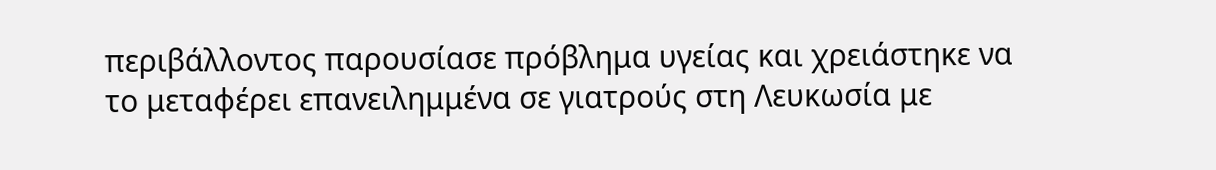περιβάλλοντος παρουσίασε πρόβλημα υγείας και χρειάστηκε να το μεταφέρει επανειλημμένα σε γιατρούς στη Λευκωσία με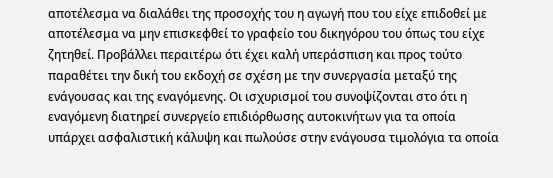αποτέλεσμα να διαλάθει της προσοχής του η αγωγή που του είχε επιδοθεί με αποτέλεσμα να μην επισκεφθεί το γραφείο του δικηγόρου του όπως του είχε ζητηθεί. Προβάλλει περαιτέρω ότι έχει καλή υπεράσπιση και προς τούτο παραθέτει την δική του εκδοχή σε σχέση με την συνεργασία μεταξύ της ενάγουσας και της εναγόμενης. Οι ισχυρισμοί του συνοψίζονται στο ότι η εναγόμενη διατηρεί συνεργείο επιδιόρθωσης αυτοκινήτων για τα οποία υπάρχει ασφαλιστική κάλυψη και πωλούσε στην ενάγουσα τιμολόγια τα οποία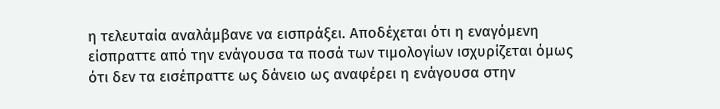η τελευταία αναλάμβανε να εισπράξει. Αποδέχεται ότι η εναγόμενη είσπραττε από την ενάγουσα τα ποσά των τιμολογίων ισχυρίζεται όμως ότι δεν τα εισέπραττε ως δάνειο ως αναφέρει η ενάγουσα στην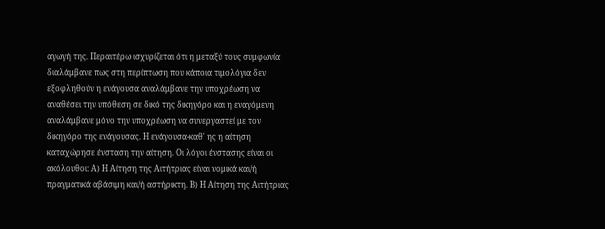αγωγή της. Περαιτέρω ισχυρίζεται ότι η μεταξύ τους συμφωνία διαλάμβανε πως στη περίπτωση που κάποια τιμολόγια δεν εξοφληθούν η ενάγουσα αναλάμβανε την υποχρέωση να αναθέσει την υπόθεση σε δικό της δικηγόρο και η εναγόμενη αναλάμβανε μόνο την υποχρέωση να συνεργαστεί με τον δικηγόρο της ενάγουσας. Η ενάγουσα-καθ' ης η αίτηση καταχώρησε ένσταση την αίτηση. Οι λόγοι ένστασης είναι οι ακόλουθοι: Α) Η Αίτηση της Αιτήτριας είναι νομικά και/ή πραγματικά αβάσιμη και/ή αστήρικτη. Β) Η Αίτηση της Αιτήτριας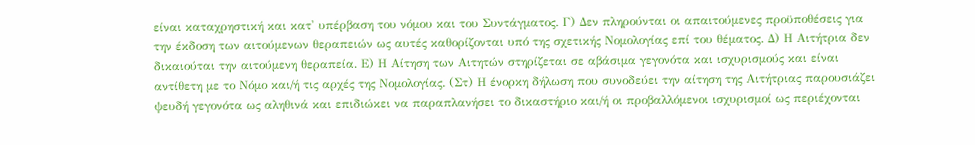είναι καταχρηστική και κατ' υπέρβαση του νόμου και του Συντάγματος. Γ) Δεν πληρούνται οι απαιτούμενες προϋποθέσεις για την έκδοση των αιτούμενων θεραπειών ως αυτές καθορίζονται υπό της σχετικής Νομολογίας επί του θέματος. Δ) Η Αιτήτρια δεν δικαιούται την αιτούμενη θεραπεία. Ε) Η Αίτηση των Αιτητών στηρίζεται σε αβάσιμα γεγονότα και ισχυρισμούς και είναι αντίθετη με το Νόμο και/ή τις αρχές της Νομολογίας. (Στ) Η ένορκη δήλωση που συνοδεύει την αίτηση της Αιτήτριας παρουσιάζει ψευδή γεγονότα ως αληθινά και επιδιώκει να παραπλανήσει το δικαστήριο και/ή οι προβαλλόμενοι ισχυρισμοί ως περιέχονται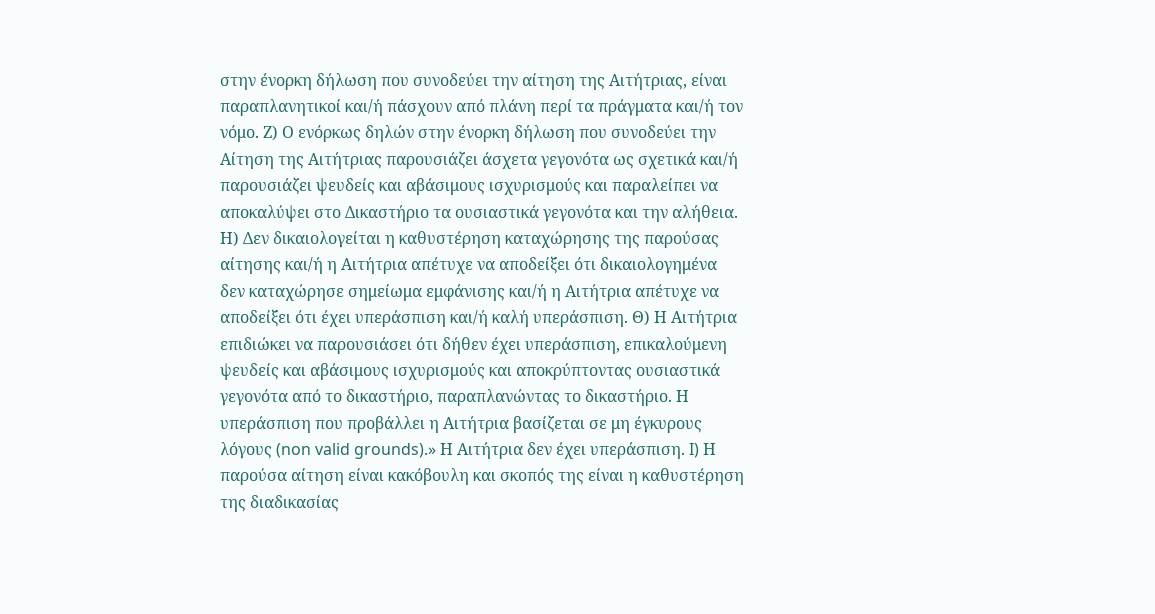στην ένορκη δήλωση που συνοδεύει την αίτηση της Αιτήτριας, είναι παραπλανητικοί και/ή πάσχουν από πλάνη περί τα πράγματα και/ή τον νόμο. Ζ) Ο ενόρκως δηλών στην ένορκη δήλωση που συνοδεύει την Αίτηση της Αιτήτριας παρουσιάζει άσχετα γεγονότα ως σχετικά και/ή παρουσιάζει ψευδείς και αβάσιμους ισχυρισμούς και παραλείπει να αποκαλύψει στο Δικαστήριο τα ουσιαστικά γεγονότα και την αλήθεια. Η) Δεν δικαιολογείται η καθυστέρηση καταχώρησης της παρούσας αίτησης και/ή η Αιτήτρια απέτυχε να αποδείξει ότι δικαιολογημένα δεν καταχώρησε σημείωμα εμφάνισης και/ή η Αιτήτρια απέτυχε να αποδείξει ότι έχει υπεράσπιση και/ή καλή υπεράσπιση. Θ) Η Αιτήτρια επιδιώκει να παρουσιάσει ότι δήθεν έχει υπεράσπιση, επικαλούμενη ψευδείς και αβάσιμους ισχυρισμούς και αποκρύπτοντας ουσιαστικά γεγονότα από το δικαστήριο, παραπλανώντας το δικαστήριο. Η υπεράσπιση που προβάλλει η Αιτήτρια βασίζεται σε μη έγκυρους λόγους (non valid grounds).» Η Αιτήτρια δεν έχει υπεράσπιση. I) Η παρούσα αίτηση είναι κακόβουλη και σκοπός της είναι η καθυστέρηση της διαδικασίας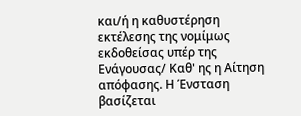και/ή η καθυστέρηση εκτέλεσης της νομίμως εκδοθείσας υπέρ της Ενάγουσας/ Καθ' ης η Αίτηση απόφασης. Η Ένσταση βασίζεται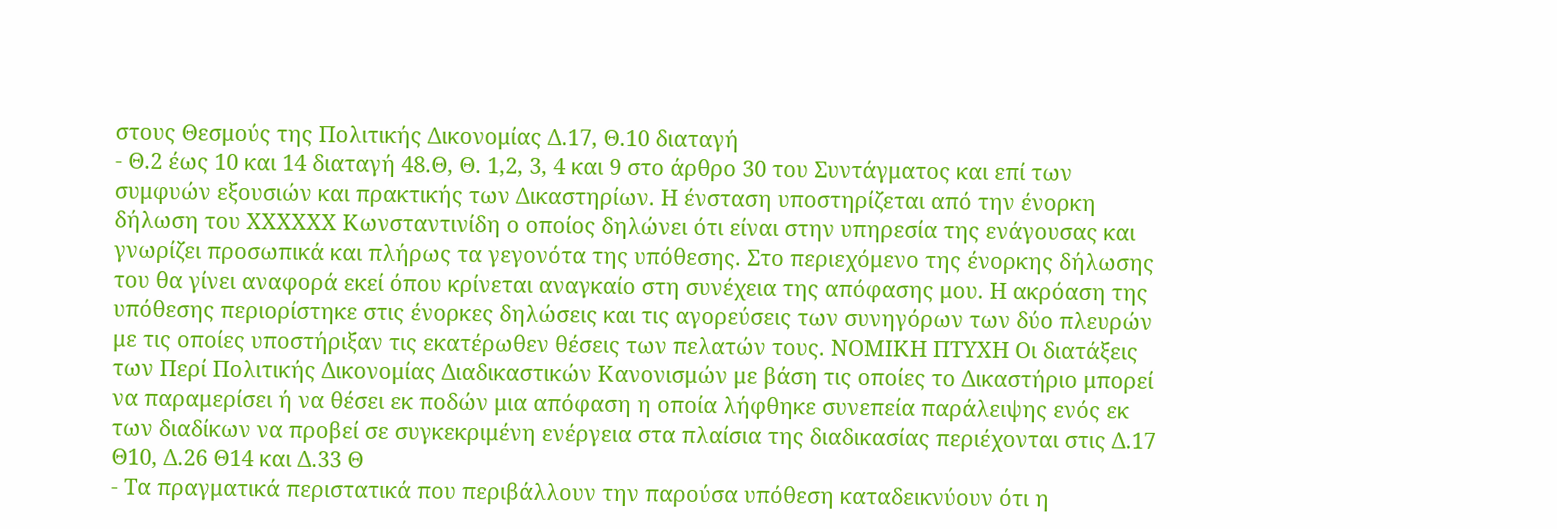στους Θεσμούς της Πολιτικής Δικονομίας Δ.17, Θ.10 διαταγή
- Θ.2 έως 10 και 14 διαταγή 48.Θ, Θ. 1,2, 3, 4 και 9 στο άρθρο 30 του Συντάγματος και επί των συμφυών εξουσιών και πρακτικής των Δικαστηρίων. Η ένσταση υποστηρίζεται από την ένορκη δήλωση του ΧΧΧΧΧΧ Κωνσταντινίδη ο οποίος δηλώνει ότι είναι στην υπηρεσία της ενάγουσας και γνωρίζει προσωπικά και πλήρως τα γεγονότα της υπόθεσης. Στο περιεχόμενο της ένορκης δήλωσης του θα γίνει αναφορά εκεί όπου κρίνεται αναγκαίο στη συνέχεια της απόφασης μου. Η ακρόαση της υπόθεσης περιορίστηκε στις ένορκες δηλώσεις και τις αγορεύσεις των συνηγόρων των δύο πλευρών με τις οποίες υποστήριξαν τις εκατέρωθεν θέσεις των πελατών τους. ΝΟΜΙΚΗ ΠΤΥΧΗ Οι διατάξεις των Περί Πολιτικής Δικονομίας Διαδικαστικών Κανονισμών με βάση τις οποίες το Δικαστήριο μπορεί να παραμερίσει ή να θέσει εκ ποδών μια απόφαση η οποία λήφθηκε συνεπεία παράλειψης ενός εκ των διαδίκων να προβεί σε συγκεκριμένη ενέργεια στα πλαίσια της διαδικασίας περιέχονται στις Δ.17 Θ10, Δ.26 Θ14 και Δ.33 Θ
- Τα πραγματικά περιστατικά που περιβάλλουν την παρούσα υπόθεση καταδεικνύουν ότι η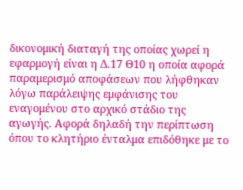δικονομική διαταγή της οποίας χωρεί η εφαρμογή είναι η Δ.17 Θ10 η οποία αφορά παραμερισμό αποφάσεων που λήφθηκαν λόγω παράλειψης εμφάνισης του εναγομένου στο αρχικό στάδιο της αγωγής. Αφορά δηλαδή την περίπτωση όπου το κλητήριο ένταλμα επιδόθηκε με το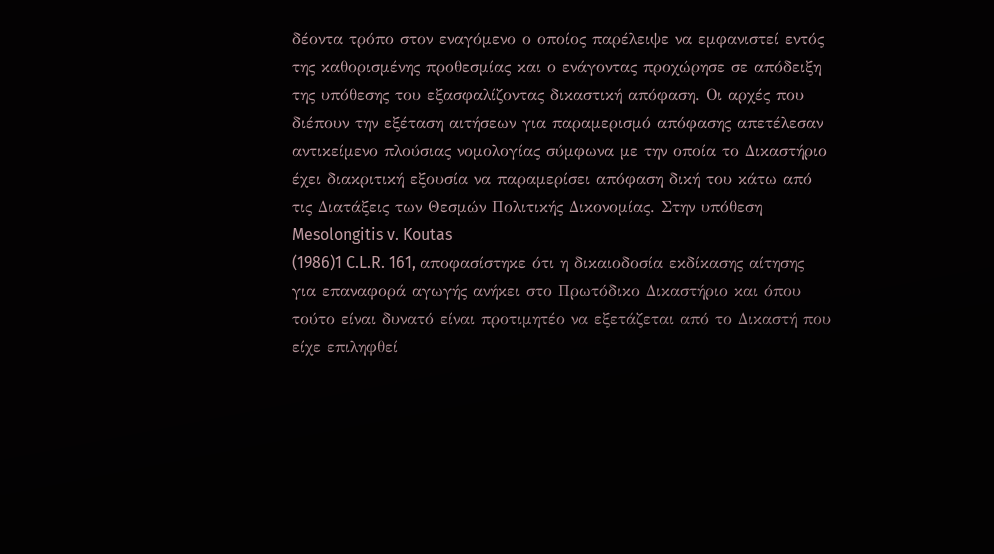δέοντα τρόπο στον εναγόμενο ο οποίος παρέλειψε να εμφανιστεί εντός της καθορισμένης προθεσμίας και ο ενάγοντας προχώρησε σε απόδειξη της υπόθεσης του εξασφαλίζοντας δικαστική απόφαση. Οι αρχές που διέπουν την εξέταση αιτήσεων για παραμερισμό απόφασης απετέλεσαν αντικείμενο πλούσιας νομολογίας σύμφωνα με την οποία το Δικαστήριο έχει διακριτική εξουσία να παραμερίσει απόφαση δική του κάτω από τις Διατάξεις των Θεσμών Πολιτικής Δικονομίας. Στην υπόθεση Mesolongitis v. Koutas
(1986)1 C.L.R. 161, αποφασίστηκε ότι η δικαιοδοσία εκδίκασης αίτησης για επαναφορά αγωγής ανήκει στο Πρωτόδικο Δικαστήριο και όπου τούτο είναι δυνατό είναι προτιμητέο να εξετάζεται από το Δικαστή που είχε επιληφθεί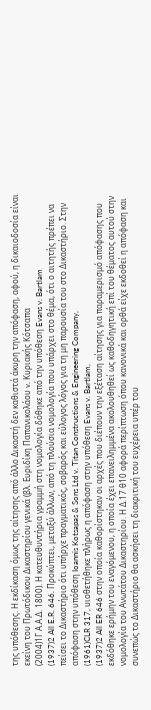της υπόθεσης. Η εκδίκαση όμως της αίτησης από άλλο Δικαστή δεν καθιστά άκυρη την απόφαση, αφού, η δικαιοδοσία είναι εκείνη του Πρωτόδικου Δικαστηρίου γενικά (βλ. Ευριδίκη Παπανικολάου v. Κυριακής Κότσαπα
(2004)1Γ Α.Α.Δ. 1800). Η κατευθυντήρια γραμμή στη νομολογία δόθηκε από την υπόθεση Evans v. Bartlam
(1937)2 All E.R. 646. Προκύπτει, μεταξύ άλλων, από τη πλούσια νομολογία που υπάρχει στο θέμα, ότι ο αιτητής πρέπει να πείσει το Δικαστήριο ότι υπήρχε πραγματικός, σοβαρός και εύλογος λόγος για τη μη παρουσία του στο Δικαστήριο. Στην απόφαση στην υπόθεση Ioannis Kotsapas & Sons Ltd v. Titan Constructions & Engineering Company,
(1961)CLR 317, υιοθετήθηκε πλήρως η απόφαση στην υπόθεση Evans v. Bartlam,
(1937)2 All ER 646 στην οποία καθορίστηκαν οι αρχές που διέπουν την εξέταση αίτησης για παραμερισμό απόφασης που εκδόθηκε ερήμην του εναγόμενου, η οποία έχει επανειλημμένα ακολουθηθεί ως καθοδηγητική επί του θέματος αυτού στην νομολογία του Ανωτάτου Δικαστηρίου. Η Δ.17 θ10 αφορά περίπτωση όπου κανονικά και ορθά είχε εκδοθεί η απόφαση και συνεπώς το Δικαστήριο θα ασκήσει τη διακριτική του ευχέρεια υπέρ του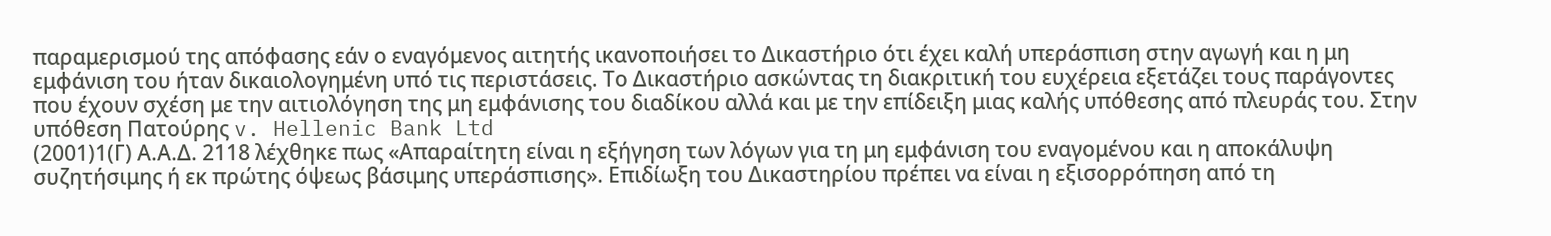παραμερισμού της απόφασης εάν ο εναγόμενος αιτητής ικανοποιήσει το Δικαστήριο ότι έχει καλή υπεράσπιση στην αγωγή και η μη εμφάνιση του ήταν δικαιολογημένη υπό τις περιστάσεις. Το Δικαστήριο ασκώντας τη διακριτική του ευχέρεια εξετάζει τους παράγοντες που έχουν σχέση με την αιτιολόγηση της μη εμφάνισης του διαδίκου αλλά και με την επίδειξη μιας καλής υπόθεσης από πλευράς του. Στην υπόθεση Πατούρης v. Hellenic Bank Ltd
(2001)1(Γ) Α.Α.Δ. 2118 λέχθηκε πως «Απαραίτητη είναι η εξήγηση των λόγων για τη μη εμφάνιση του εναγομένου και η αποκάλυψη συζητήσιμης ή εκ πρώτης όψεως βάσιμης υπεράσπισης». Επιδίωξη του Δικαστηρίου πρέπει να είναι η εξισορρόπηση από τη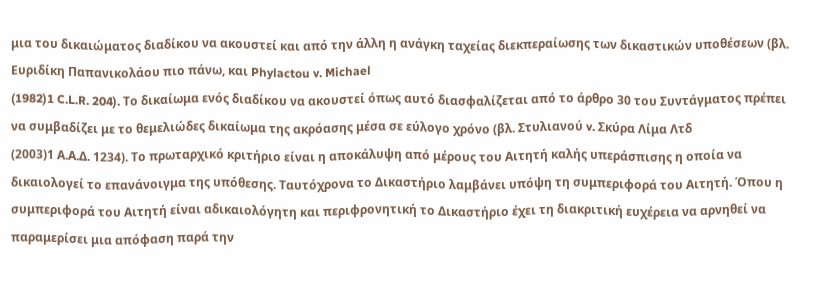μια του δικαιώματος διαδίκου να ακουστεί και από την άλλη η ανάγκη ταχείας διεκπεραίωσης των δικαστικών υποθέσεων (βλ. Ευριδίκη Παπανικολάου πιο πάνω, και Phylactou v. Michael
(1982)1 C.L.R. 204). Το δικαίωμα ενός διαδίκου να ακουστεί όπως αυτό διασφαλίζεται από το άρθρο 30 του Συντάγματος πρέπει να συμβαδίζει με το θεμελιώδες δικαίωμα της ακρόασης μέσα σε εύλογο χρόνο (βλ. Στυλιανού v. Σκύρα Λίμα Λτδ
(2003)1 Α.Α.Δ. 1234). Το πρωταρχικό κριτήριο είναι η αποκάλυψη από μέρους του Αιτητή καλής υπεράσπισης η οποία να δικαιολογεί το επανάνοιγμα της υπόθεσης. Ταυτόχρονα το Δικαστήριο λαμβάνει υπόψη τη συμπεριφορά του Αιτητή. Όπου η συμπεριφορά του Αιτητή είναι αδικαιολόγητη και περιφρονητική το Δικαστήριο έχει τη διακριτική ευχέρεια να αρνηθεί να παραμερίσει μια απόφαση παρά την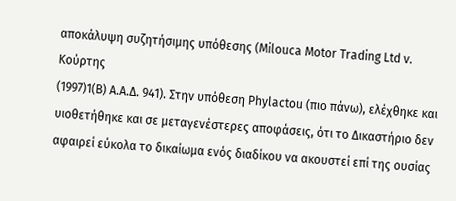αποκάλυψη συζητήσιμης υπόθεσης (Milouca Motor Trading Ltd v. Κούρτης
(1997)1(Β) Α.Α.Δ. 941). Στην υπόθεση Phylactou (πιο πάνω), ελέχθηκε και υιοθετήθηκε και σε μεταγενέστερες αποφάσεις, ότι το Δικαστήριο δεν αφαιρεί εύκολα το δικαίωμα ενός διαδίκου να ακουστεί επί της ουσίας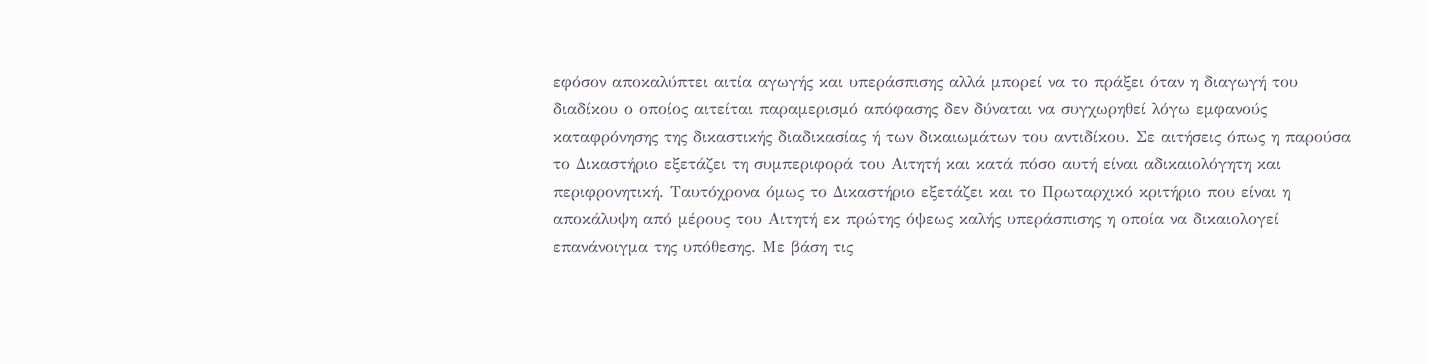εφόσον αποκαλύπτει αιτία αγωγής και υπεράσπισης αλλά μπορεί να το πράξει όταν η διαγωγή του διαδίκου ο οποίος αιτείται παραμερισμό απόφασης δεν δύναται να συγχωρηθεί λόγω εμφανούς καταφρόνησης της δικαστικής διαδικασίας ή των δικαιωμάτων του αντιδίκου. Σε αιτήσεις όπως η παρούσα το Δικαστήριο εξετάζει τη συμπεριφορά του Αιτητή και κατά πόσο αυτή είναι αδικαιολόγητη και περιφρονητική. Ταυτόχρονα όμως το Δικαστήριο εξετάζει και το Πρωταρχικό κριτήριο που είναι η αποκάλυψη από μέρους του Αιτητή εκ πρώτης όψεως καλής υπεράσπισης η οποία να δικαιολογεί επανάνοιγμα της υπόθεσης. Με βάση τις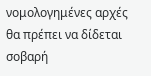νομολογημένες αρχές θα πρέπει να δίδεται σοβαρή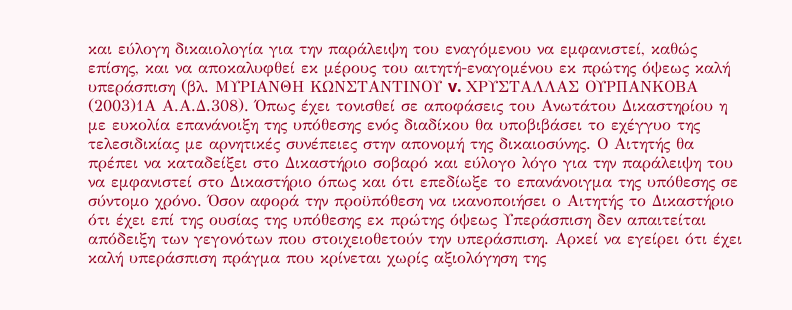και εύλογη δικαιολογία για την παράλειψη του εναγόμενου να εμφανιστεί, καθώς επίσης, και να αποκαλυφθεί εκ μέρους του αιτητή-εναγομένου εκ πρώτης όψεως καλή υπεράσπιση (βλ. ΜΥΡΙΑΝΘΗ ΚΩΝΣΤΑΝΤΙΝΟΥ v. ΧΡΥΣΤΑΛΛΑΣ ΟΥΡΠΑΝΚΟΒΑ
(2003)1Α Α.Α.Δ.308). Όπως έχει τονισθεί σε αποφάσεις του Ανωτάτου Δικαστηρίου η με ευκολία επανάνοιξη της υπόθεσης ενός διαδίκου θα υποβιβάσει το εχέγγυο της τελεσιδικίας με αρνητικές συνέπειες στην απονομή της δικαιοσύνης. Ο Αιτητής θα πρέπει να καταδείξει στο Δικαστήριο σοβαρό και εύλογο λόγο για την παράλειψη του να εμφανιστεί στο Δικαστήριο όπως και ότι επεδίωξε το επανάνοιγμα της υπόθεσης σε σύντομο χρόνο. Όσον αφορά την προϋπόθεση να ικανοποιήσει ο Αιτητής το Δικαστήριο ότι έχει επί της ουσίας της υπόθεσης εκ πρώτης όψεως Υπεράσπιση δεν απαιτείται απόδειξη των γεγονότων που στοιχειοθετούν την υπεράσπιση. Αρκεί να εγείρει ότι έχει καλή υπεράσπιση πράγμα που κρίνεται χωρίς αξιολόγηση της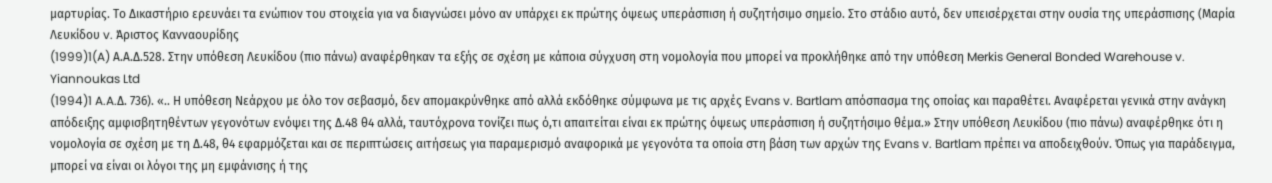μαρτυρίας. Το Δικαστήριο ερευνάει τα ενώπιον του στοιχεία για να διαγνώσει μόνο αν υπάρχει εκ πρώτης όψεως υπεράσπιση ή συζητήσιμο σημείο. Στο στάδιο αυτό, δεν υπεισέρχεται στην ουσία της υπεράσπισης (Μαρία Λευκίδου v. Άριστος Κανναουρίδης
(1999)1(A) Α.Α.Δ.528. Στην υπόθεση Λευκίδου (πιο πάνω) αναφέρθηκαν τα εξής σε σχέση με κάποια σύγχυση στη νομολογία που μπορεί να προκλήθηκε από την υπόθεση Merkis General Bonded Warehouse v. Yiannoukas Ltd
(1994)1 A.A.Δ. 736). «.. Η υπόθεση Νεάρχου με όλο τον σεβασμό, δεν απομακρύνθηκε από αλλά εκδόθηκε σύμφωνα με τις αρχές Evans v. Bartlam απόσπασμα της οποίας και παραθέτει. Αναφέρεται γενικά στην ανάγκη απόδειξης αμφισβητηθέντων γεγονότων ενόψει της Δ.48 θ4 αλλά, ταυτόχρονα τονίζει πως ό,τι απαιτείται είναι εκ πρώτης όψεως υπεράσπιση ή συζητήσιμο θέμα.» Στην υπόθεση Λευκίδου (πιο πάνω) αναφέρθηκε ότι η νομολογία σε σχέση με τη Δ.48, θ4 εφαρμόζεται και σε περιπτώσεις αιτήσεως για παραμερισμό αναφορικά με γεγονότα τα οποία στη βάση των αρχών της Evans v. Bartlam πρέπει να αποδειχθούν. Όπως για παράδειγμα, μπορεί να είναι οι λόγοι της μη εμφάνισης ή της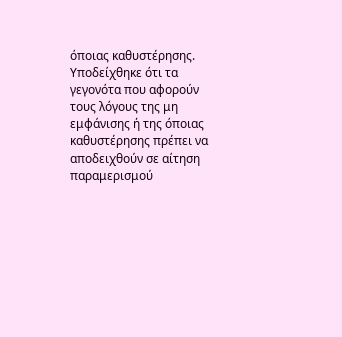όποιας καθυστέρησης. Υποδείχθηκε ότι τα γεγονότα που αφορούν τους λόγους της μη εμφάνισης ή της όποιας καθυστέρησης πρέπει να αποδειχθούν σε αίτηση παραμερισμού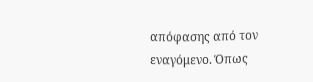απόφασης από τον εναγόμενο. Όπως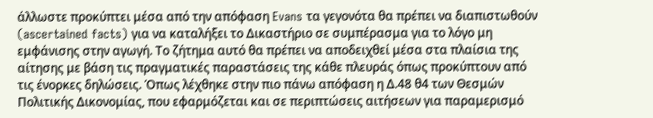άλλωστε προκύπτει μέσα από την απόφαση Evans τα γεγονότα θα πρέπει να διαπιστωθούν (ascertained facts) για να καταλήξει το Δικαστήριο σε συμπέρασμα για το λόγο μη εμφάνισης στην αγωγή. Το ζήτημα αυτό θα πρέπει να αποδειχθεί μέσα στα πλαίσια της αίτησης με βάση τις πραγματικές παραστάσεις της κάθε πλευράς όπως προκύπτουν από τις ένορκες δηλώσεις. Όπως λέχθηκε στην πιο πάνω απόφαση η Δ.48 θ4 των Θεσμών Πολιτικής Δικονομίας, που εφαρμόζεται και σε περιπτώσεις αιτήσεων για παραμερισμό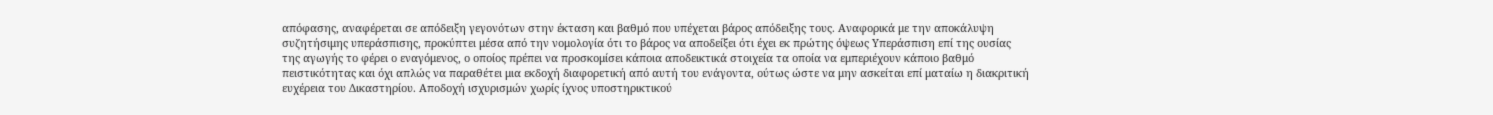απόφασης, αναφέρεται σε απόδειξη γεγονότων στην έκταση και βαθμό που υπέχεται βάρος απόδειξης τους. Αναφορικά με την αποκάλυψη συζητήσιμης υπεράσπισης, προκύπτει μέσα από την νομολογία ότι το βάρος να αποδείξει ότι έχει εκ πρώτης όψεως Υπεράσπιση επί της ουσίας της αγωγής το φέρει ο εναγόμενος, ο οποίος πρέπει να προσκομίσει κάποια αποδεικτικά στοιχεία τα οποία να εμπεριέχουν κάποιο βαθμό πειστικότητας και όχι απλώς να παραθέτει μια εκδοχή διαφορετική από αυτή του ενάγοντα, ούτως ώστε να μην ασκείται επί ματαίω η διακριτική ευχέρεια του Δικαστηρίου. Αποδοχή ισχυρισμών χωρίς ίχνος υποστηρικτικού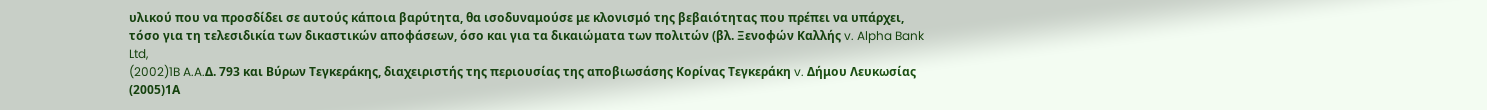υλικού που να προσδίδει σε αυτούς κάποια βαρύτητα, θα ισοδυναμούσε με κλονισμό της βεβαιότητας που πρέπει να υπάρχει, τόσο για τη τελεσιδικία των δικαστικών αποφάσεων, όσο και για τα δικαιώματα των πολιτών (βλ. Ξενοφών Καλλής v. Alpha Bank Ltd,
(2002)1B A.A.Δ. 793 και Βύρων Τεγκεράκης, διαχειριστής της περιουσίας της αποβιωσάσης Κορίνας Τεγκεράκη v. Δήμου Λευκωσίας
(2005)1Α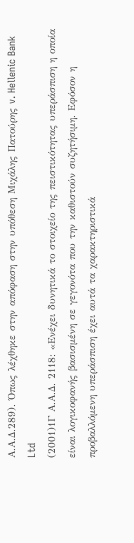Α.Α.Δ.289). Όπως λέχθηκε στην απόφαση στην υπόθεση Μιχάλης Πατούρης v. Hellenic Bank Ltd
(2001)1Γ Α.Α.Δ. 2118: «Ενέχει δυνητικά το στοιχείο της πειστικότητας υπεράσπιση η οποία είναι λογικοφανής βασισμένη σε γεγονότα που την καθιστούν συζητήσιμη. Εφόσον η προβαλλόμενη υπεράσπιση έχει αυτά τα χαρακτηριστικά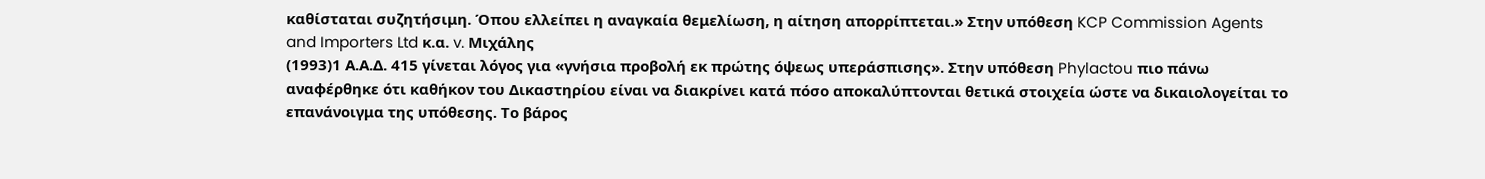καθίσταται συζητήσιμη. Όπου ελλείπει η αναγκαία θεμελίωση, η αίτηση απορρίπτεται.» Στην υπόθεση KCP Commission Agents and Importers Ltd κ.α. v. Μιχάλης
(1993)1 Α.Α.Δ. 415 γίνεται λόγος για «γνήσια προβολή εκ πρώτης όψεως υπεράσπισης». Στην υπόθεση Phylactou πιο πάνω αναφέρθηκε ότι καθήκον του Δικαστηρίου είναι να διακρίνει κατά πόσο αποκαλύπτονται θετικά στοιχεία ώστε να δικαιολογείται το επανάνοιγμα της υπόθεσης. Το βάρος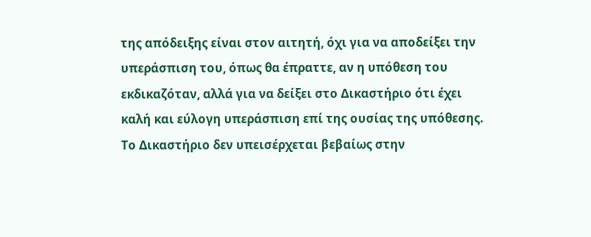της απόδειξης είναι στον αιτητή, όχι για να αποδείξει την υπεράσπιση του, όπως θα έπραττε, αν η υπόθεση του εκδικαζόταν, αλλά για να δείξει στο Δικαστήριο ότι έχει καλή και εύλογη υπεράσπιση επί της ουσίας της υπόθεσης. Το Δικαστήριο δεν υπεισέρχεται βεβαίως στην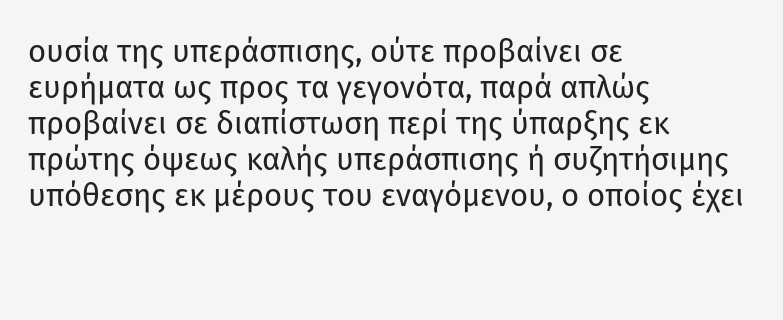ουσία της υπεράσπισης, ούτε προβαίνει σε ευρήματα ως προς τα γεγονότα, παρά απλώς προβαίνει σε διαπίστωση περί της ύπαρξης εκ πρώτης όψεως καλής υπεράσπισης ή συζητήσιμης υπόθεσης εκ μέρους του εναγόμενου, ο οποίος έχει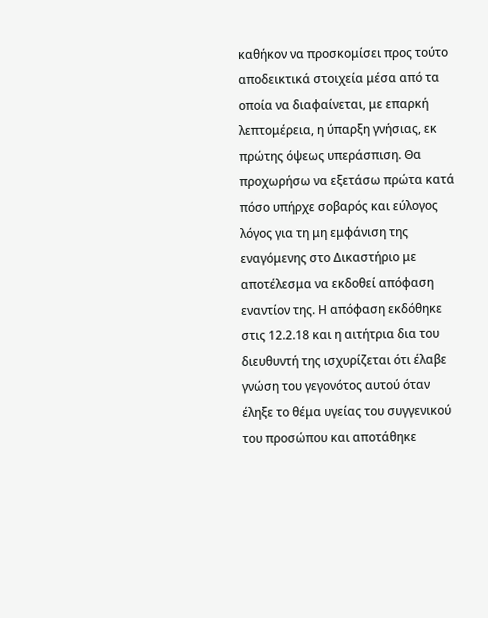καθήκον να προσκομίσει προς τούτο αποδεικτικά στοιχεία μέσα από τα οποία να διαφαίνεται, με επαρκή λεπτομέρεια, η ύπαρξη γνήσιας, εκ πρώτης όψεως υπεράσπιση. Θα προχωρήσω να εξετάσω πρώτα κατά πόσο υπήρχε σοβαρός και εύλογος λόγος για τη μη εμφάνιση της εναγόμενης στο Δικαστήριο με αποτέλεσμα να εκδοθεί απόφαση εναντίον της. Η απόφαση εκδόθηκε στις 12.2.18 και η αιτήτρια δια του διευθυντή της ισχυρίζεται ότι έλαβε γνώση του γεγονότος αυτού όταν έληξε το θέμα υγείας του συγγενικού του προσώπου και αποτάθηκε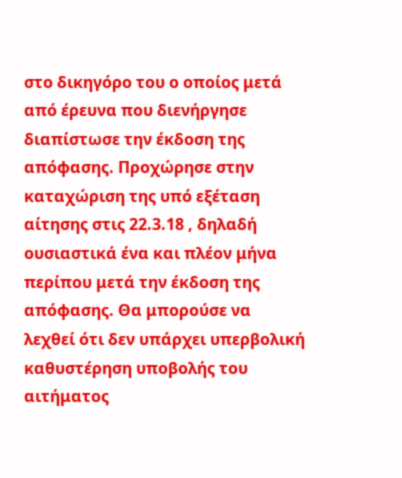στο δικηγόρο του ο οποίος μετά από έρευνα που διενήργησε διαπίστωσε την έκδοση της απόφασης. Προχώρησε στην καταχώριση της υπό εξέταση αίτησης στις 22.3.18 , δηλαδή ουσιαστικά ένα και πλέον μήνα περίπου μετά την έκδοση της απόφασης. Θα μπορούσε να λεχθεί ότι δεν υπάρχει υπερβολική καθυστέρηση υποβολής του αιτήματος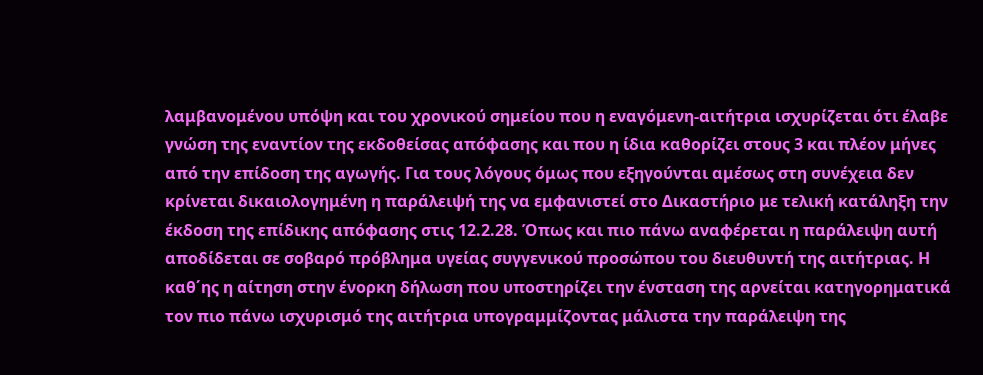λαμβανομένου υπόψη και του χρονικού σημείου που η εναγόμενη-αιτήτρια ισχυρίζεται ότι έλαβε γνώση της εναντίον της εκδοθείσας απόφασης και που η ίδια καθορίζει στους 3 και πλέον μήνες από την επίδοση της αγωγής. Για τους λόγους όμως που εξηγούνται αμέσως στη συνέχεια δεν κρίνεται δικαιολογημένη η παράλειψή της να εμφανιστεί στο Δικαστήριο με τελική κατάληξη την έκδοση της επίδικης απόφασης στις 12.2.28. Όπως και πιο πάνω αναφέρεται η παράλειψη αυτή αποδίδεται σε σοβαρό πρόβλημα υγείας συγγενικού προσώπου του διευθυντή της αιτήτριας. Η καθ΄ης η αίτηση στην ένορκη δήλωση που υποστηρίζει την ένσταση της αρνείται κατηγορηματικά τον πιο πάνω ισχυρισμό της αιτήτρια υπογραμμίζοντας μάλιστα την παράλειψη της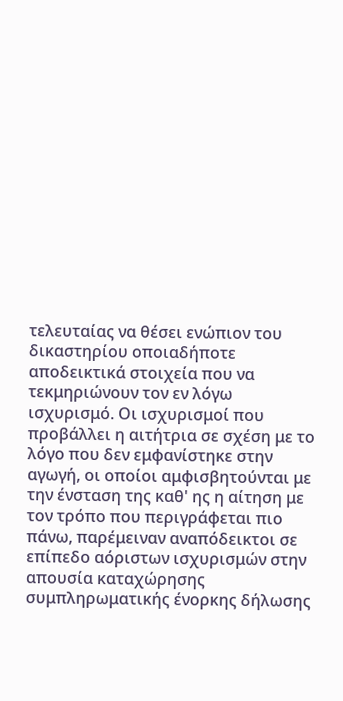τελευταίας να θέσει ενώπιον του δικαστηρίου οποιαδήποτε αποδεικτικά στοιχεία που να τεκμηριώνουν τον εν λόγω ισχυρισμό. Οι ισχυρισμοί που προβάλλει η αιτήτρια σε σχέση με το λόγο που δεν εμφανίστηκε στην αγωγή, οι οποίοι αμφισβητούνται με την ένσταση της καθ' ης η αίτηση με τον τρόπο που περιγράφεται πιο πάνω, παρέμειναν αναπόδεικτοι σε επίπεδο αόριστων ισχυρισμών στην απουσία καταχώρησης συμπληρωματικής ένορκης δήλωσης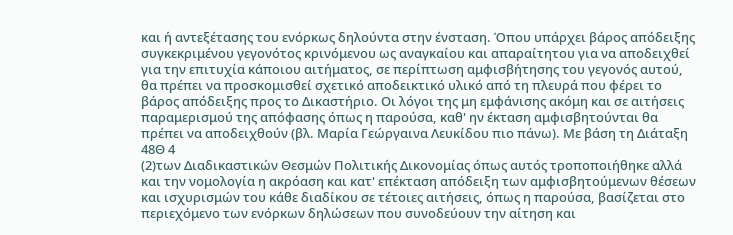και ή αντεξέτασης του ενόρκως δηλούντα στην ένσταση. Όπου υπάρχει βάρος απόδειξης συγκεκριμένου γεγονότος κρινόμενου ως αναγκαίου και απαραίτητου για να αποδειχθεί για την επιτυχία κάποιου αιτήματος, σε περίπτωση αμφισβήτησης του γεγονός αυτού, θα πρέπει να προσκομισθεί σχετικό αποδεικτικό υλικό από τη πλευρά που φέρει το βάρος απόδειξης προς το Δικαστήριο. Οι λόγοι της μη εμφάνισης ακόμη και σε αιτήσεις παραμερισμού της απόφασης όπως η παρούσα, καθ' ην έκταση αμφισβητούνται θα πρέπει να αποδειχθούν (βλ. Μαρία Γεώργαινα Λευκίδου πιο πάνω). Με βάση τη Διάταξη 48Θ 4
(2)των Διαδικαστικών Θεσμών Πολιτικής Δικονομίας όπως αυτός τροποποιήθηκε αλλά και την νομολογία η ακρόαση και κατ' επέκταση απόδειξη των αμφισβητούμενων θέσεων και ισχυρισμών του κάθε διαδίκου σε τέτοιες αιτήσεις, όπως η παρούσα, βασίζεται στο περιεχόμενο των ενόρκων δηλώσεων που συνοδεύουν την αίτηση και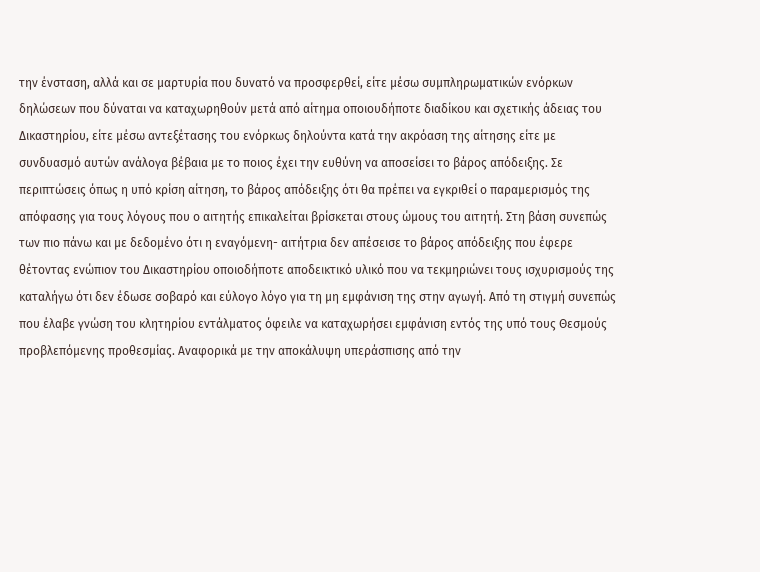την ένσταση, αλλά και σε μαρτυρία που δυνατό να προσφερθεί, είτε μέσω συμπληρωματικών ενόρκων δηλώσεων που δύναται να καταχωρηθούν μετά από αίτημα οποιουδήποτε διαδίκου και σχετικής άδειας του Δικαστηρίου, είτε μέσω αντεξέτασης του ενόρκως δηλούντα κατά την ακρόαση της αίτησης είτε με συνδυασμό αυτών ανάλογα βέβαια με το ποιος έχει την ευθύνη να αποσείσει το βάρος απόδειξης. Σε περιπτώσεις όπως η υπό κρίση αίτηση, το βάρος απόδειξης ότι θα πρέπει να εγκριθεί ο παραμερισμός της απόφασης για τους λόγους που ο αιτητής επικαλείται βρίσκεται στους ώμους του αιτητή. Στη βάση συνεπώς των πιο πάνω και με δεδομένο ότι η εναγόμενη- αιτήτρια δεν απέσεισε το βάρος απόδειξης που έφερε θέτοντας ενώπιον του Δικαστηρίου οποιοδήποτε αποδεικτικό υλικό που να τεκμηριώνει τους ισχυρισμούς της καταλήγω ότι δεν έδωσε σοβαρό και εύλογο λόγο για τη μη εμφάνιση της στην αγωγή. Από τη στιγμή συνεπώς που έλαβε γνώση του κλητηρίου εντάλματος όφειλε να καταχωρήσει εμφάνιση εντός της υπό τους Θεσμούς προβλεπόμενης προθεσμίας. Αναφορικά με την αποκάλυψη υπεράσπισης από την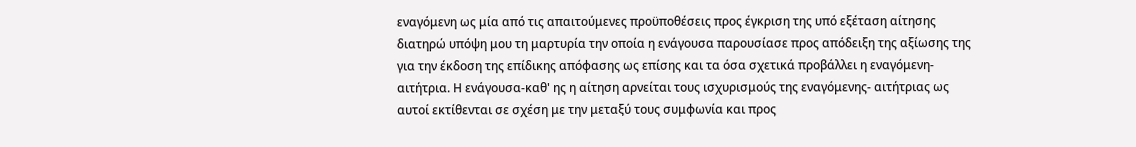εναγόμενη ως μία από τις απαιτούμενες προϋποθέσεις προς έγκριση της υπό εξέταση αίτησης διατηρώ υπόψη μου τη μαρτυρία την οποία η ενάγουσα παρουσίασε προς απόδειξη της αξίωσης της για την έκδοση της επίδικης απόφασης ως επίσης και τα όσα σχετικά προβάλλει η εναγόμενη-αιτήτρια. Η ενάγουσα-καθ' ης η αίτηση αρνείται τους ισχυρισμούς της εναγόμενης- αιτήτριας ως αυτοί εκτίθενται σε σχέση με την μεταξύ τους συμφωνία και προς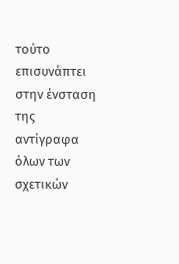τούτο επισυνάπτει στην ένσταση της αντίγραφα όλων των σχετικών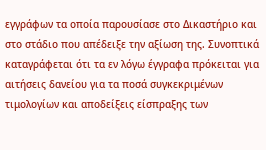εγγράφων τα οποία παρουσίασε στο Δικαστήριο και στο στάδιο που απέδειξε την αξίωση της. Συνοπτικά καταγράφεται ότι τα εν λόγω έγγραφα πρόκειται για αιτήσεις δανείου για τα ποσά συγκεκριμένων τιμολογίων και αποδείξεις είσπραξης των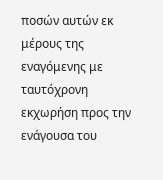ποσών αυτών εκ μέρους της εναγόμενης με ταυτόχρονη εκχωρήση προς την ενάγουσα του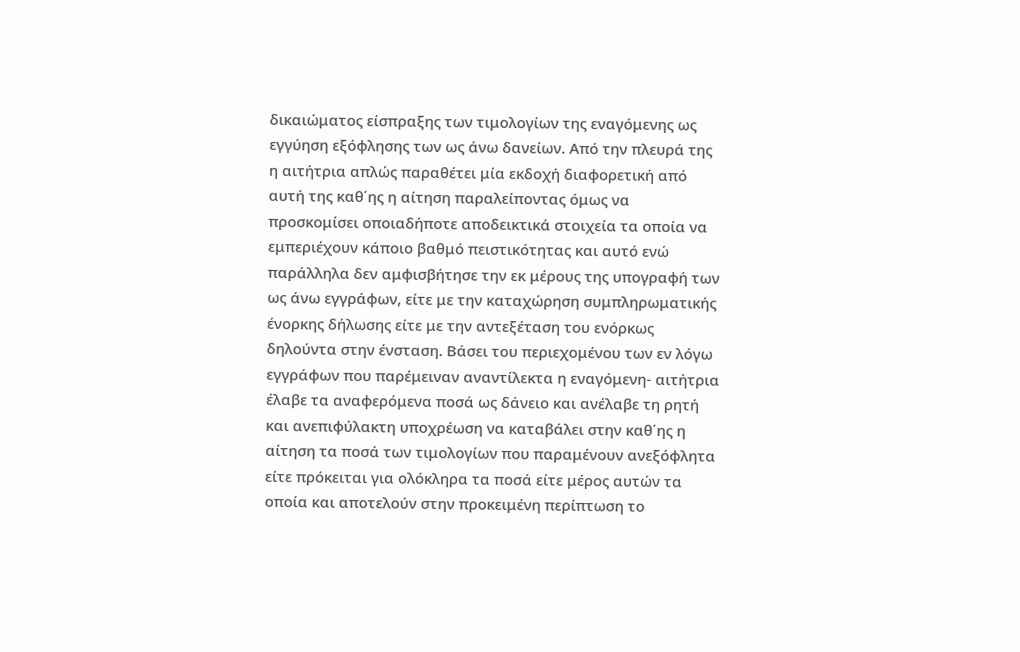δικαιώματος είσπραξης των τιμολογίων της εναγόμενης ως εγγύηση εξόφλησης των ως άνω δανείων. Από την πλευρά της η αιτήτρια απλώς παραθέτει μία εκδοχή διαφορετική από αυτή της καθ΄ης η αίτηση παραλείποντας όμως να προσκομίσει οποιαδήποτε αποδεικτικά στοιχεία τα οποία να εμπεριέχουν κάποιο βαθμό πειστικότητας και αυτό ενώ παράλληλα δεν αμφισβήτησε την εκ μέρους της υπογραφή των ως άνω εγγράφων, είτε με την καταχώρηση συμπληρωματικής ένορκης δήλωσης είτε με την αντεξέταση του ενόρκως δηλούντα στην ένσταση. Βάσει του περιεχομένου των εν λόγω εγγράφων που παρέμειναν αναντίλεκτα η εναγόμενη- αιτήτρια έλαβε τα αναφερόμενα ποσά ως δάνειο και ανέλαβε τη ρητή και ανεπιφύλακτη υποχρέωση να καταβάλει στην καθ΄ης η αίτηση τα ποσά των τιμολογίων που παραμένουν ανεξόφλητα είτε πρόκειται για ολόκληρα τα ποσά είτε μέρος αυτών τα οποία και αποτελούν στην προκειμένη περίπτωση το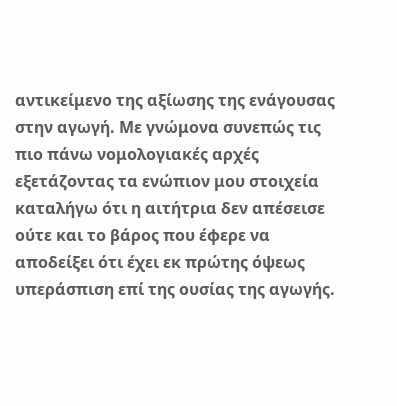αντικείμενο της αξίωσης της ενάγουσας στην αγωγή. Με γνώμονα συνεπώς τις πιο πάνω νομολογιακές αρχές εξετάζοντας τα ενώπιον μου στοιχεία καταλήγω ότι η αιτήτρια δεν απέσεισε ούτε και το βάρος που έφερε να αποδείξει ότι έχει εκ πρώτης όψεως υπεράσπιση επί της ουσίας της αγωγής.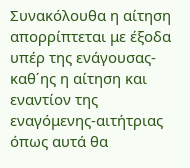Συνακόλουθα η αίτηση απορρίπτεται με έξοδα υπέρ της ενάγουσας- καθ΄ης η αίτηση και εναντίον της εναγόμενης-αιτήτριας όπως αυτά θα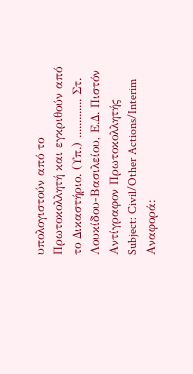υπολογιστούν από το Πρωτοκολλητή και εγκριθούν από το Δικαστήριο. (Υπ.) ............. Στ. Λουκίδου-Βασιλείου, Ε.Δ. Πιστόν Αντίγραφον Πρωτοκολλητής Subject: Civil/Other Actions/Interim Αναφορά: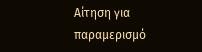Αίτηση για παραμερισμό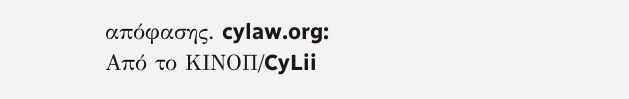απόφασης. cylaw.org: Από το ΚΙΝOΠ/CyLii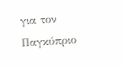για τον Παγκύπριο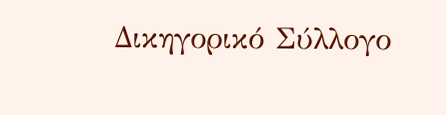Δικηγορικό Σύλλογο